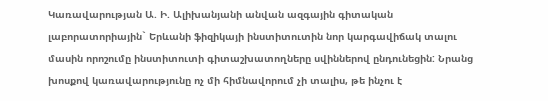Կառավարության Ա. Ի. Ալիխանյանի անվան ազգային գիտական լաբորատորիային` Երևանի ֆիզիկայի ինստիտուտին նոր կարգավիճակ տալու մասին որոշումը ինստիտուտի գիտաշխատողները սվիններով ընդունեցին: Նրանց խոսքով կառավարությունը ոչ մի հիմնավորում չի տալիս, թե ինչու է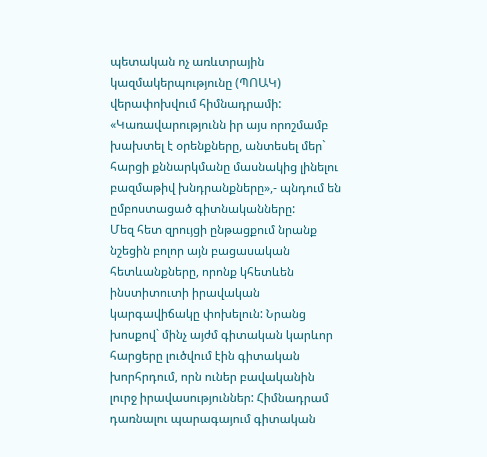պետական ոչ առևտրային կազմակերպությունը (ՊՈԱԿ) վերափոխվում հիմնադրամի: «Կառավարությունն իր այս որոշմամբ խախտել է օրենքները, անտեսել մեր` հարցի քննարկմանը մասնակից լինելու բազմաթիվ խնդրանքները»,- պնդում են ըմբոստացած գիտնականները:
Մեզ հետ զրույցի ընթացքում նրանք նշեցին բոլոր այն բացասական հետևանքները, որոնք կհետևեն ինստիտուտի իրավական կարգավիճակը փոխելուն: Նրանց խոսքով` մինչ այժմ գիտական կարևոր հարցերը լուծվում էին գիտական խորհրդում, որն ուներ բավականին լուրջ իրավասություններ: Հիմնադրամ դառնալու պարագայում գիտական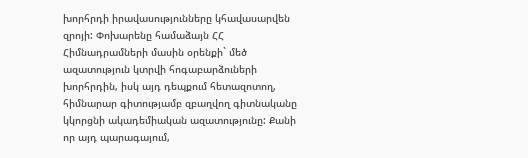խորհրդի իրավասությունները կհավասարվեն զրոյի: Փոխարենը համաձայն ՀՀ Հիմնադրամների մասին օրենքի` մեծ ազատություն կտրվի հոգաբարձուների խորհրդին, իսկ այդ դեպքում հետազոտող, հիմնարար գիտությամբ զբաղվող գիտնականը կկորցնի ակադեմիական ազատությունը: Քանի որ այդ պարագայում,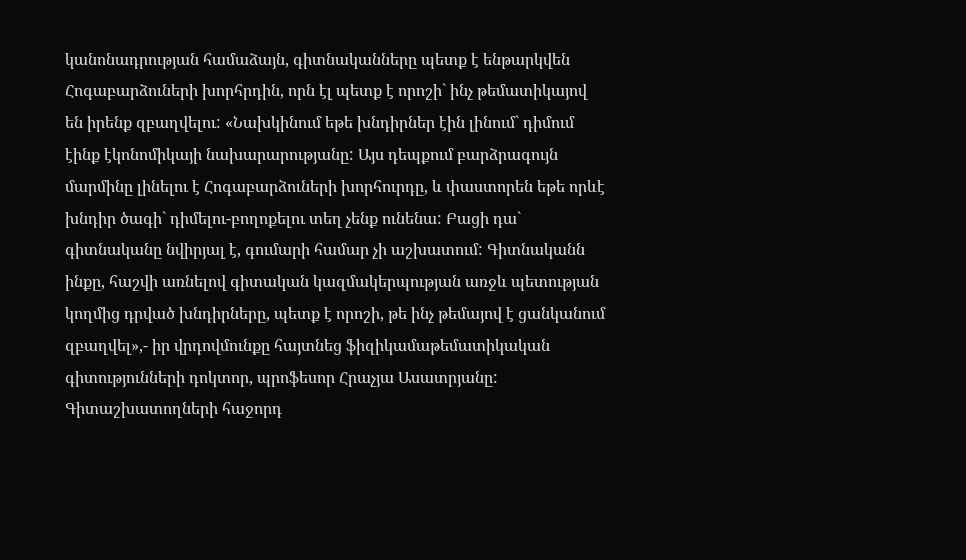կանոնադրության համաձայն, գիտնականները պետք է ենթարկվեն Հոգաբարձուների խորհրդին, որն էլ պետք է որոշի` ինչ թեմատիկայով են իրենք զբաղվելու: «Նախկինում եթե խնդիրներ էին լինում` դիմում էինք էկոնոմիկայի նախարարությանը: Այս դեպքում բարձրագույն մարմինը լինելու է Հոգաբարձուների խորհուրդը, և փաստորեն եթե որևէ խնդիր ծագի` դիմելու-բողոքելու տեղ չենք ունենա: Բացի դա` գիտնականը նվիրյալ է, գումարի համար չի աշխատում: Գիտնականն ինքը, հաշվի առնելով գիտական կազմակերպության առջև պետության կողմից դրված խնդիրները, պետք է որոշի, թե ինչ թեմայով է ցանկանում զբաղվել»,- իր վրդովմունքը հայտնեց ֆիզիկամաթեմատիկական գիտությունների դոկտոր, պրոֆեսոր Հրաչյա Ասատրյանը:
Գիտաշխատողների հաջորդ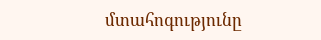մտահոգությունը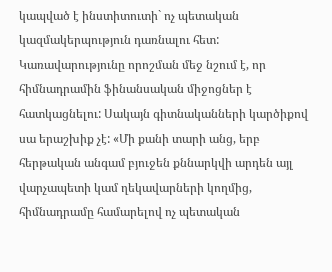կապված է ինստիտուտի` ոչ պետական կազմակերպություն դառնալու հետ: Կառավարությունը որոշման մեջ նշում է, որ հիմնադրամին ֆինանսական միջոցներ է հատկացնելու: Սակայն գիտնականների կարծիքով սա երաշխիք չէ: «Մի քանի տարի անց, երբ հերթական անգամ բյուջեն քննարկվի արդեն այլ վարչապետի կամ ղեկավարների կողմից, հիմնադրամը համարելով ոչ պետական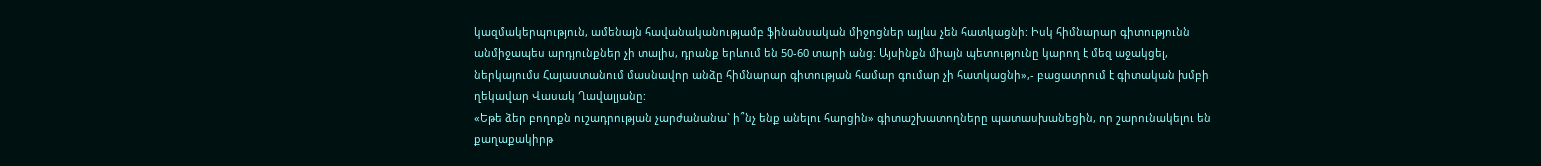կազմակերպություն, ամենայն հավանականությամբ ֆինանսական միջոցներ այլևս չեն հատկացնի: Իսկ հիմնարար գիտությունն անմիջապես արդյունքներ չի տալիս, դրանք երևում են 50-60 տարի անց: Այսինքն միայն պետությունը կարող է մեզ աջակցել, ներկայումս Հայաստանում մասնավոր անձը հիմնարար գիտության համար գումար չի հատկացնի»,- բացատրում է գիտական խմբի ղեկավար Վասակ Ղավալյանը:
«Եթե ձեր բողոքն ուշադրության չարժանանա` ի՞նչ ենք անելու հարցին» գիտաշխատողները պատասխանեցին, որ շարունակելու են քաղաքակիրթ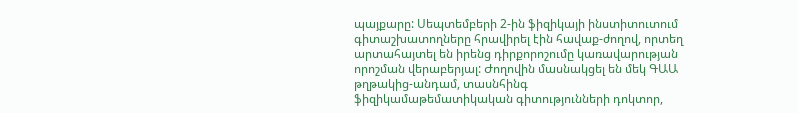պայքարը: Սեպտեմբերի 2-ին ֆիզիկայի ինստիտուտում գիտաշխատողները հրավիրել էին հավաք-ժողով, որտեղ արտահայտել են իրենց դիրքորոշումը կառավարության որոշման վերաբերյալ: Ժողովին մասնակցել են մեկ ԳԱԱ թղթակից-անդամ, տասնհինգ ֆիզիկամաթեմատիկական գիտությունների դոկտոր,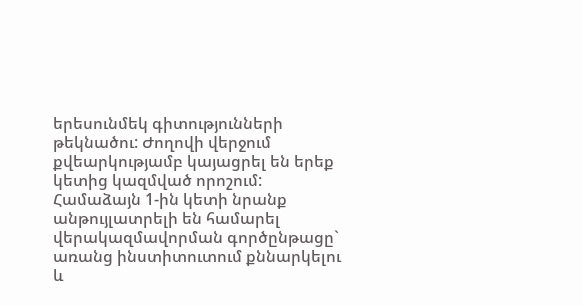երեսունմեկ գիտությունների թեկնածու: Ժողովի վերջում քվեարկությամբ կայացրել են երեք կետից կազմված որոշում: Համաձայն 1-ին կետի նրանք անթույլատրելի են համարել վերակազմավորման գործընթացը` առանց ինստիտուտում քննարկելու և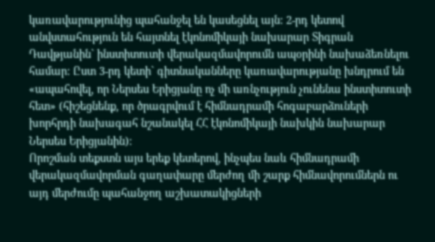կառավարությունից պահանջել են կասեցնել այն: 2-րդ կետով անվստահություն են հայտնել էկոնոմիկայի նախարար Տիգրան Դավթյանին` ինստիտուտի վերակազմավորումն ապօրինի նախաձեռնելու համար: Ըստ 3-րդ կետի` գիտնականները կառավարությանը խնդրում են «ապահովել, որ Ներսես Երիցյանը ոչ մի առնչություն չունենա ինստիտուտի հետ» (հիշեցնենք, որ ծրագրվում է հիմնադրամի հոգաբարձուների խորհրդի նախագահ նշանակել ՀՀ էկոնոմիկայի նախկին նախարար Ներսես Երիցյանին):
Որոշման տեքստն այս երեք կետերով, ինչպես նաև հիմնադրամի վերակազմավորման գաղափարը մերժող մի շարք հիմնավորումներն ու այդ մերժումը պահանջող աշխատակիցների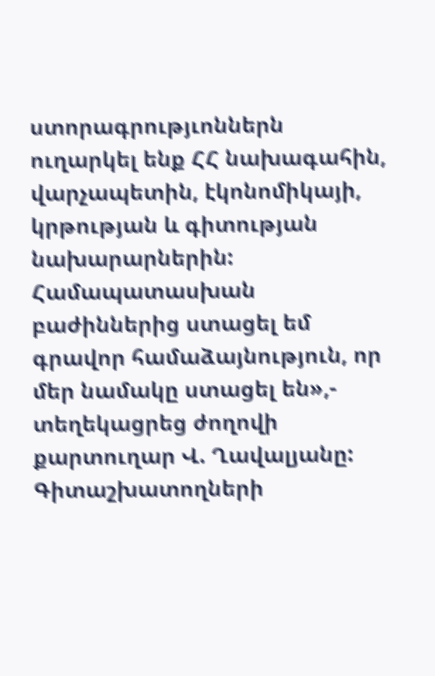ստորագրությւոններն ուղարկել ենք ՀՀ նախագահին, վարչապետին, էկոնոմիկայի, կրթության և գիտության նախարարներին: Համապատասխան բաժիններից ստացել եմ գրավոր համաձայնություն, որ մեր նամակը ստացել են»,- տեղեկացրեց ժողովի քարտուղար Վ. Ղավալյանը:
Գիտաշխատողների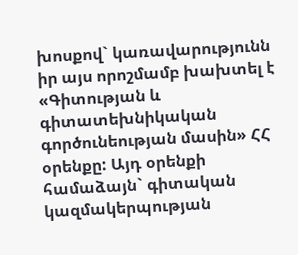խոսքով` կառավարությունն իր այս որոշմամբ խախտել է «Գիտության և գիտատեխնիկական գործունեության մասին» ՀՀ օրենքը: Այդ օրենքի համաձայն` գիտական կազմակերպության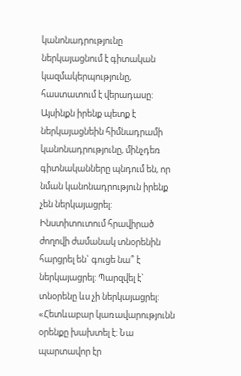կանոնադրությունը ներկայացնում է գիտական կազմակերպությունը, հաստատում է վերադասը: Այսինքն իրենք պետք է ներկայացնեին հիմնադրամի կանոնադրությունը, մինչդեռ գիտնականները պնդում են, որ նման կանոնադրություն իրենք չեն ներկայացրել: Ինստիտուտում հրավիրած ժողովի ժամանակ տնօրենին հարցրել են` գուցե նա՞ է ներկայացրել: Պարզվել է` տնօրենը ևս չի ներկայացրել: «Հետևաբար կառավարությունն օրենքը խախտել է: Նա պարտավոր էր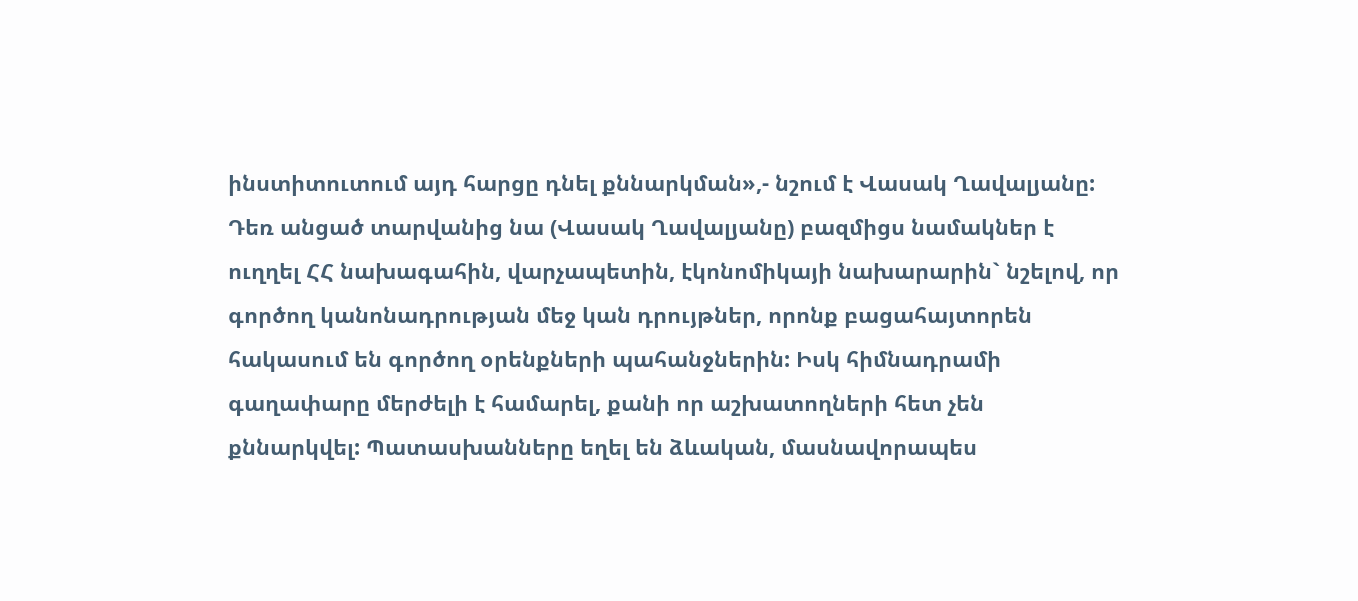ինստիտուտում այդ հարցը դնել քննարկման»,- նշում է Վասակ Ղավալյանը:
Դեռ անցած տարվանից նա (Վասակ Ղավալյանը) բազմիցս նամակներ է ուղղել ՀՀ նախագահին, վարչապետին, էկոնոմիկայի նախարարին` նշելով, որ գործող կանոնադրության մեջ կան դրույթներ, որոնք բացահայտորեն հակասում են գործող օրենքների պահանջներին: Իսկ հիմնադրամի գաղափարը մերժելի է համարել, քանի որ աշխատողների հետ չեն քննարկվել: Պատասխանները եղել են ձևական, մասնավորապես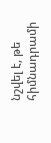նշվել է, թե հիմնադրամի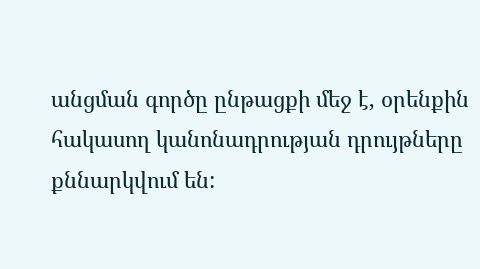անցման գործը ընթացքի մեջ է, օրենքին հակասող կանոնադրության դրույթները քննարկվում են: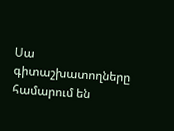Սա գիտաշխատողները համարում են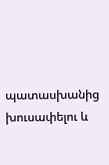պատասխանից խուսափելու և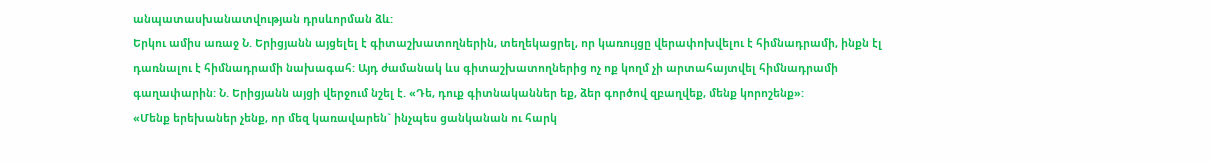անպատասխանատվության դրսևորման ձև:
Երկու ամիս առաջ Ն. Երիցյանն այցելել է գիտաշխատողներին, տեղեկացրել, որ կառույցը վերափոխվելու է հիմնադրամի, ինքն էլ դառնալու է հիմնադրամի նախագահ: Այդ ժամանակ ևս գիտաշխատողներից ոչ ոք կողմ չի արտահայտվել հիմնադրամի գաղափարին: Ն. Երիցյանն այցի վերջում նշել է. «Դե, դուք գիտնականներ եք, ձեր գործով զբաղվեք, մենք կորոշենք»:
«Մենք երեխաներ չենք, որ մեզ կառավարեն` ինչպես ցանկանան ու հարկ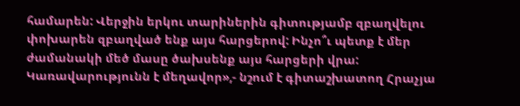համարեն: Վերջին երկու տարիներին գիտությամբ զբաղվելու փոխարեն զբաղված ենք այս հարցերով: Ինչո՞ւ պետք է մեր ժամանակի մեծ մասը ծախսենք այս հարցերի վրա: Կառավարությունն է մեղավոր»,- նշում է գիտաշխատող Հրաչյա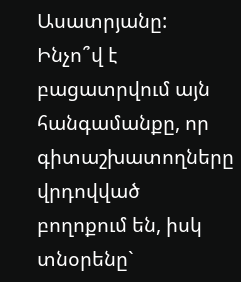Ասատրյանը:
Ինչո՞վ է բացատրվում այն հանգամանքը, որ գիտաշխատողները վրդովված բողոքում են, իսկ տնօրենը`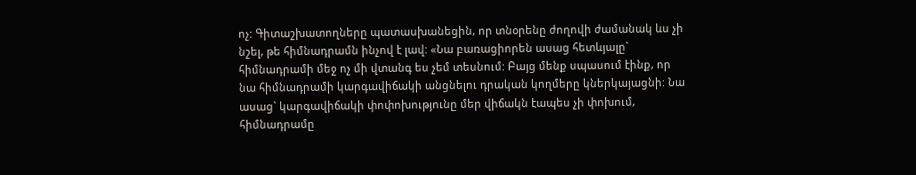ոչ: Գիտաշխատողները պատասխանեցին, որ տնօրենը ժողովի ժամանակ ևս չի նշել, թե հիմնադրամն ինչով է լավ: «Նա բառացիորեն ասաց հետևյալը` հիմնադրամի մեջ ոչ մի վտանգ ես չեմ տեսնում: Բայց մենք սպասում էինք, որ նա հիմնադրամի կարգավիճակի անցնելու դրական կողմերը կներկայացնի: Նա ասաց` կարգավիճակի փոփոխությունը մեր վիճակն էապես չի փոխում, հիմնադրամը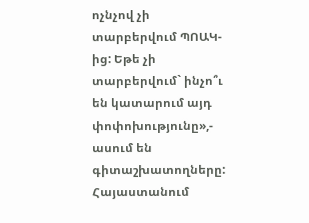ոչնչով չի տարբերվում ՊՈԱԿ-ից: Եթե չի տարբերվում` ինչո՞ւ են կատարում այդ փոփոխությունը»,- ասում են գիտաշխատողները:
Հայաստանում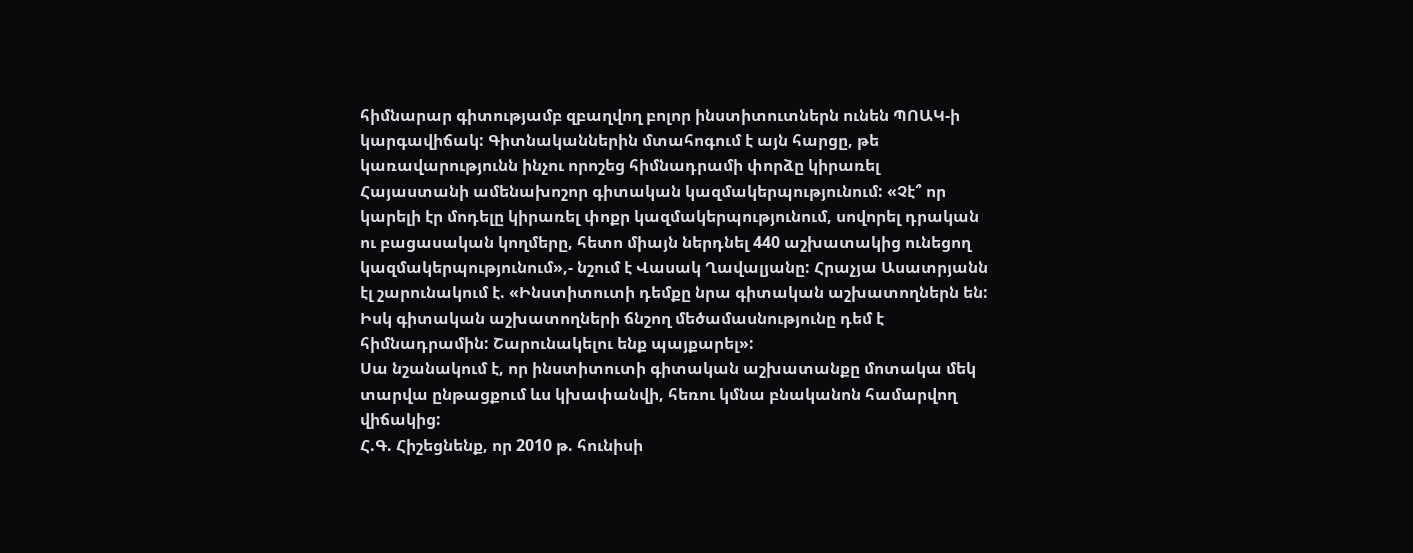հիմնարար գիտությամբ զբաղվող բոլոր ինստիտուտներն ունեն ՊՈԱԿ-ի կարգավիճակ: Գիտնականներին մտահոգում է այն հարցը, թե կառավարությունն ինչու որոշեց հիմնադրամի փորձը կիրառել Հայաստանի ամենախոշոր գիտական կազմակերպությունում: «Չէ՞ որ կարելի էր մոդելը կիրառել փոքր կազմակերպությունում, սովորել դրական ու բացասական կողմերը, հետո միայն ներդնել 440 աշխատակից ունեցող կազմակերպությունում»,- նշում է Վասակ Ղավալյանը: Հրաչյա Ասատրյանն էլ շարունակում է. «Ինստիտուտի դեմքը նրա գիտական աշխատողներն են: Իսկ գիտական աշխատողների ճնշող մեծամասնությունը դեմ է հիմնադրամին: Շարունակելու ենք պայքարել»:
Սա նշանակում է, որ ինստիտուտի գիտական աշխատանքը մոտակա մեկ տարվա ընթացքում ևս կխափանվի, հեռու կմնա բնականոն համարվող վիճակից:
Հ.Գ. Հիշեցնենք, որ 2010 թ. հունիսի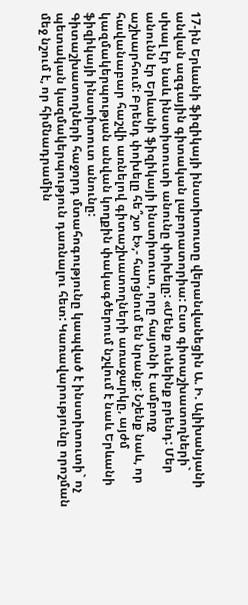17-ին Երևանի ֆիզիկայի ինստիտուտը վերանվանեցին Ա. Ի. Ալիխանյանի անվան ազգային գիտական լաբորատորիա: Ըստ գիտաշխատողների` սխալ էր նաև ինստիտուտի անունը փոխելը: «Մենք ունեինք բրենդ: Մեր անունն էր Երևանի ֆիզիկայի ինստիտուտ, որը հայտնի է ամբողջ աշխարհում: Բրենդ փոխելը հե՞շտ է»,- հարցնում են նրանք: Նշենք նաև, որ հավանաբար հաշվի առնելով գիտաշխատողների առաջարկը, այժմ կազմակերպության անվան կողքին փակագծերում նշվում է նաև Երևանի ֆիզիկայի ինստիտուտ անունը:
Գիտաշխատողների հաջորդ մտահոգությունը կապված է ինստիտուտի` ոչ պետական կազմակերպություն դառնալու հետ: Կառավարությունը որոշման մեջ նշում է, որ հիմնադրամին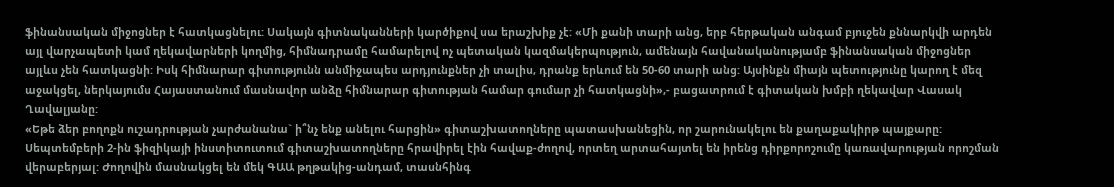ֆինանսական միջոցներ է հատկացնելու: Սակայն գիտնականների կարծիքով սա երաշխիք չէ: «Մի քանի տարի անց, երբ հերթական անգամ բյուջեն քննարկվի արդեն այլ վարչապետի կամ ղեկավարների կողմից, հիմնադրամը համարելով ոչ պետական կազմակերպություն, ամենայն հավանականությամբ ֆինանսական միջոցներ այլևս չեն հատկացնի: Իսկ հիմնարար գիտությունն անմիջապես արդյունքներ չի տալիս, դրանք երևում են 50-60 տարի անց: Այսինքն միայն պետությունը կարող է մեզ աջակցել, ներկայումս Հայաստանում մասնավոր անձը հիմնարար գիտության համար գումար չի հատկացնի»,- բացատրում է գիտական խմբի ղեկավար Վասակ Ղավալյանը:
«Եթե ձեր բողոքն ուշադրության չարժանանա` ի՞նչ ենք անելու հարցին» գիտաշխատողները պատասխանեցին, որ շարունակելու են քաղաքակիրթ պայքարը: Սեպտեմբերի 2-ին ֆիզիկայի ինստիտուտում գիտաշխատողները հրավիրել էին հավաք-ժողով, որտեղ արտահայտել են իրենց դիրքորոշումը կառավարության որոշման վերաբերյալ: Ժողովին մասնակցել են մեկ ԳԱԱ թղթակից-անդամ, տասնհինգ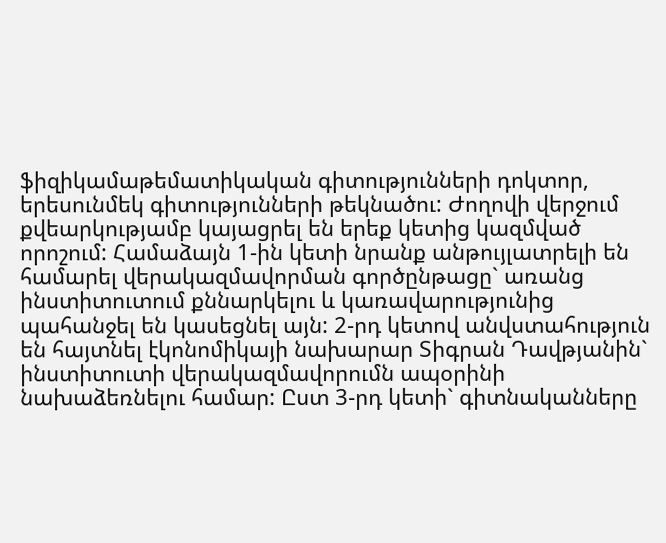ֆիզիկամաթեմատիկական գիտությունների դոկտոր, երեսունմեկ գիտությունների թեկնածու: Ժողովի վերջում քվեարկությամբ կայացրել են երեք կետից կազմված որոշում: Համաձայն 1-ին կետի նրանք անթույլատրելի են համարել վերակազմավորման գործընթացը` առանց ինստիտուտում քննարկելու և կառավարությունից պահանջել են կասեցնել այն: 2-րդ կետով անվստահություն են հայտնել էկոնոմիկայի նախարար Տիգրան Դավթյանին` ինստիտուտի վերակազմավորումն ապօրինի նախաձեռնելու համար: Ըստ 3-րդ կետի` գիտնականները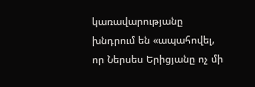կառավարությանը խնդրում են «ապահովել, որ Ներսես Երիցյանը ոչ մի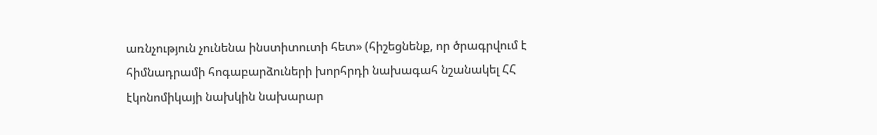առնչություն չունենա ինստիտուտի հետ» (հիշեցնենք, որ ծրագրվում է հիմնադրամի հոգաբարձուների խորհրդի նախագահ նշանակել ՀՀ էկոնոմիկայի նախկին նախարար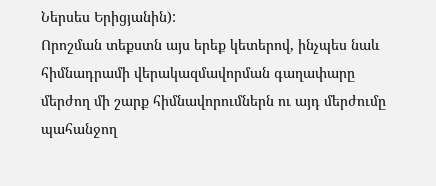Ներսես Երիցյանին):
Որոշման տեքստն այս երեք կետերով, ինչպես նաև հիմնադրամի վերակազմավորման գաղափարը մերժող մի շարք հիմնավորումներն ու այդ մերժումը պահանջող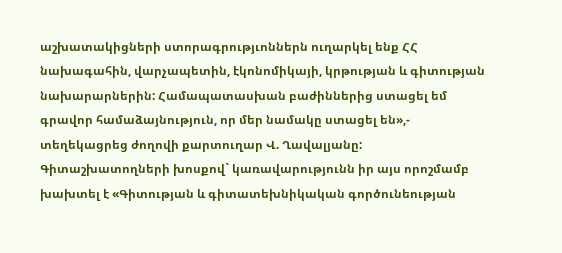աշխատակիցների ստորագրությւոններն ուղարկել ենք ՀՀ նախագահին, վարչապետին, էկոնոմիկայի, կրթության և գիտության նախարարներին: Համապատասխան բաժիններից ստացել եմ գրավոր համաձայնություն, որ մեր նամակը ստացել են»,- տեղեկացրեց ժողովի քարտուղար Վ. Ղավալյանը:
Գիտաշխատողների խոսքով` կառավարությունն իր այս որոշմամբ խախտել է «Գիտության և գիտատեխնիկական գործունեության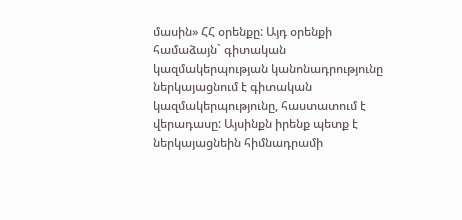մասին» ՀՀ օրենքը: Այդ օրենքի համաձայն` գիտական կազմակերպության կանոնադրությունը ներկայացնում է գիտական կազմակերպությունը, հաստատում է վերադասը: Այսինքն իրենք պետք է ներկայացնեին հիմնադրամի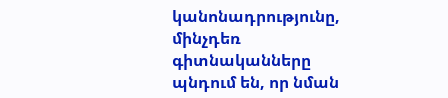կանոնադրությունը, մինչդեռ գիտնականները պնդում են, որ նման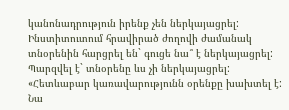կանոնադրություն իրենք չեն ներկայացրել: Ինստիտուտում հրավիրած ժողովի ժամանակ տնօրենին հարցրել են` գուցե նա՞ է ներկայացրել: Պարզվել է` տնօրենը ևս չի ներկայացրել: «Հետևաբար կառավարությունն օրենքը խախտել է: Նա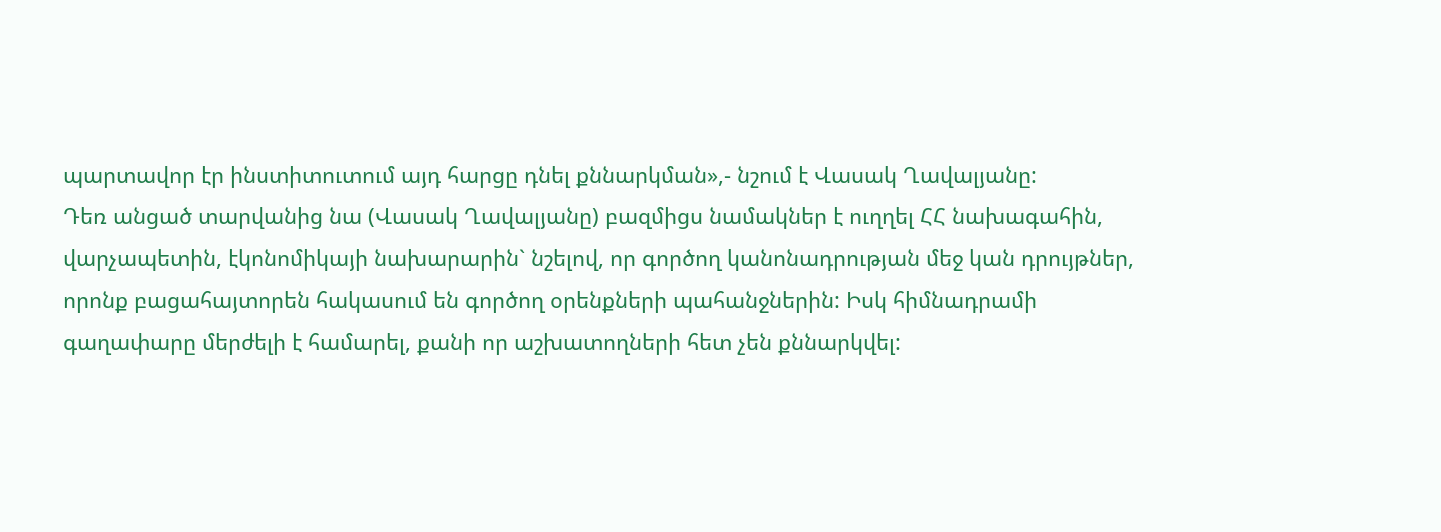պարտավոր էր ինստիտուտում այդ հարցը դնել քննարկման»,- նշում է Վասակ Ղավալյանը:
Դեռ անցած տարվանից նա (Վասակ Ղավալյանը) բազմիցս նամակներ է ուղղել ՀՀ նախագահին, վարչապետին, էկոնոմիկայի նախարարին` նշելով, որ գործող կանոնադրության մեջ կան դրույթներ, որոնք բացահայտորեն հակասում են գործող օրենքների պահանջներին: Իսկ հիմնադրամի գաղափարը մերժելի է համարել, քանի որ աշխատողների հետ չեն քննարկվել: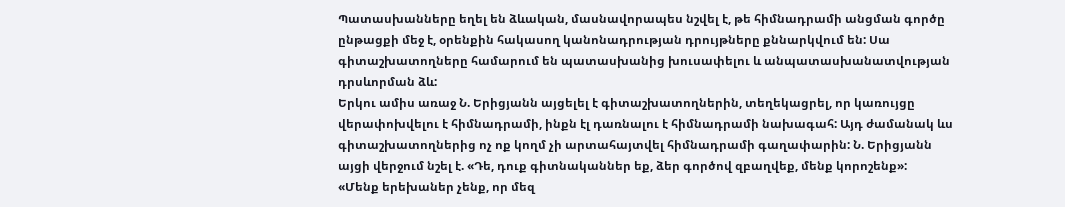Պատասխանները եղել են ձևական, մասնավորապես նշվել է, թե հիմնադրամի անցման գործը ընթացքի մեջ է, օրենքին հակասող կանոնադրության դրույթները քննարկվում են: Սա գիտաշխատողները համարում են պատասխանից խուսափելու և անպատասխանատվության դրսևորման ձև:
Երկու ամիս առաջ Ն. Երիցյանն այցելել է գիտաշխատողներին, տեղեկացրել, որ կառույցը վերափոխվելու է հիմնադրամի, ինքն էլ դառնալու է հիմնադրամի նախագահ: Այդ ժամանակ ևս գիտաշխատողներից ոչ ոք կողմ չի արտահայտվել հիմնադրամի գաղափարին: Ն. Երիցյանն այցի վերջում նշել է. «Դե, դուք գիտնականներ եք, ձեր գործով զբաղվեք, մենք կորոշենք»:
«Մենք երեխաներ չենք, որ մեզ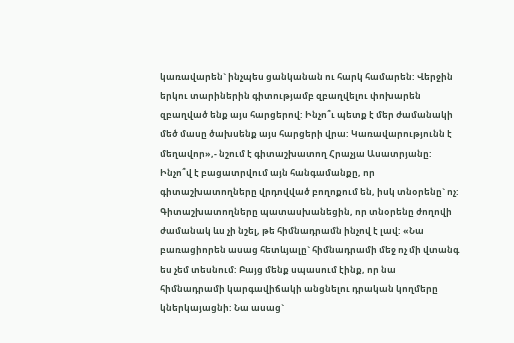կառավարեն` ինչպես ցանկանան ու հարկ համարեն: Վերջին երկու տարիներին գիտությամբ զբաղվելու փոխարեն զբաղված ենք այս հարցերով: Ինչո՞ւ պետք է մեր ժամանակի մեծ մասը ծախսենք այս հարցերի վրա: Կառավարությունն է մեղավոր»,- նշում է գիտաշխատող Հրաչյա Ասատրյանը:
Ինչո՞վ է բացատրվում այն հանգամանքը, որ գիտաշխատողները վրդովված բողոքում են, իսկ տնօրենը` ոչ: Գիտաշխատողները պատասխանեցին, որ տնօրենը ժողովի ժամանակ ևս չի նշել, թե հիմնադրամն ինչով է լավ: «Նա բառացիորեն ասաց հետևյալը` հիմնադրամի մեջ ոչ մի վտանգ ես չեմ տեսնում: Բայց մենք սպասում էինք, որ նա հիմնադրամի կարգավիճակի անցնելու դրական կողմերը կներկայացնի: Նա ասաց`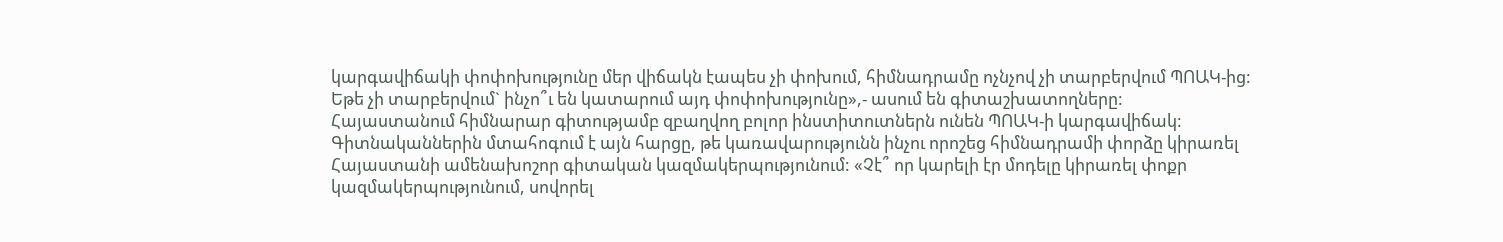կարգավիճակի փոփոխությունը մեր վիճակն էապես չի փոխում, հիմնադրամը ոչնչով չի տարբերվում ՊՈԱԿ-ից: Եթե չի տարբերվում` ինչո՞ւ են կատարում այդ փոփոխությունը»,- ասում են գիտաշխատողները:
Հայաստանում հիմնարար գիտությամբ զբաղվող բոլոր ինստիտուտներն ունեն ՊՈԱԿ-ի կարգավիճակ: Գիտնականներին մտահոգում է այն հարցը, թե կառավարությունն ինչու որոշեց հիմնադրամի փորձը կիրառել Հայաստանի ամենախոշոր գիտական կազմակերպությունում: «Չէ՞ որ կարելի էր մոդելը կիրառել փոքր կազմակերպությունում, սովորել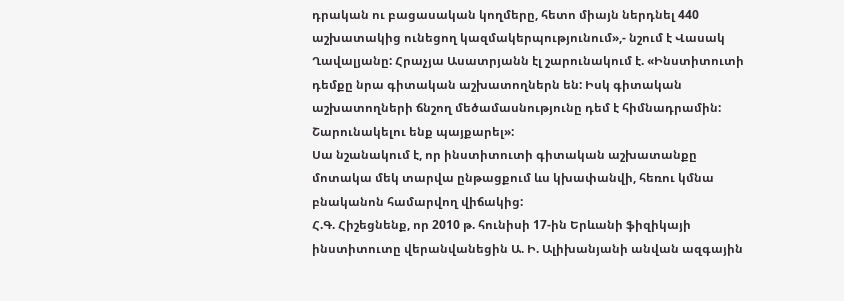դրական ու բացասական կողմերը, հետո միայն ներդնել 440 աշխատակից ունեցող կազմակերպությունում»,- նշում է Վասակ Ղավալյանը: Հրաչյա Ասատրյանն էլ շարունակում է. «Ինստիտուտի դեմքը նրա գիտական աշխատողներն են: Իսկ գիտական աշխատողների ճնշող մեծամասնությունը դեմ է հիմնադրամին: Շարունակելու ենք պայքարել»:
Սա նշանակում է, որ ինստիտուտի գիտական աշխատանքը մոտակա մեկ տարվա ընթացքում ևս կխափանվի, հեռու կմնա բնականոն համարվող վիճակից:
Հ.Գ. Հիշեցնենք, որ 2010 թ. հունիսի 17-ին Երևանի ֆիզիկայի ինստիտուտը վերանվանեցին Ա. Ի. Ալիխանյանի անվան ազգային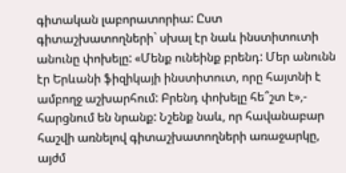գիտական լաբորատորիա: Ըստ գիտաշխատողների` սխալ էր նաև ինստիտուտի անունը փոխելը: «Մենք ունեինք բրենդ: Մեր անունն էր Երևանի ֆիզիկայի ինստիտուտ, որը հայտնի է ամբողջ աշխարհում: Բրենդ փոխելը հե՞շտ է»,- հարցնում են նրանք: Նշենք նաև, որ հավանաբար հաշվի առնելով գիտաշխատողների առաջարկը, այժմ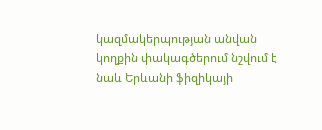կազմակերպության անվան կողքին փակագծերում նշվում է նաև Երևանի ֆիզիկայի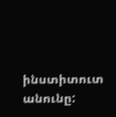ինստիտուտ անունը: